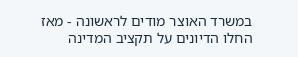במשרד האוצר מודים לראשונה - מאז החלו הדיונים על תקציב המדינה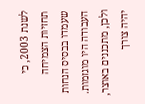לשנת 2003, כי תחזיות הצמיחה שעמדו בבסיס הנחות העבודה היו מוגזמות. ולכן, מתכננים באוצר, יהיה צורך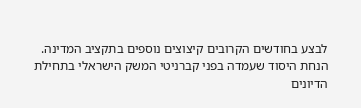לבצע בחודשים הקרובים קיצוצים נוספים בתקציב המדינה.
הנחת היסוד שעמדה בפני קברניטי המשק הישראלי בתחילת הדיונים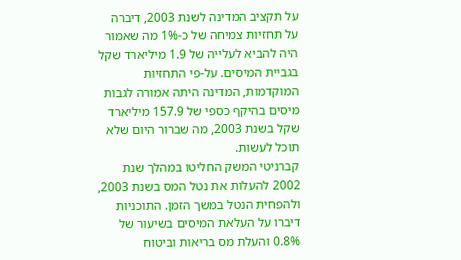על תקציב המדינה לשנת 2003, דיברה על תחזיות צמיחה של כ-1% מה שאמור היה להביא לעלייה של 1.9 מיליארד שקל בגביית המיסים. על-פי התחזיות המוקדמות, המדינה היתה אמורה לגבות מיסים בהיקף כספי של 157.9 מיליארד שקל בשנת 2003, מה שברור היום שלא תוכל לעשות.
קברניטי המשק החליטו במהלך שנת 2002 להעלות את נטל המס בשנת 2003, ולהפחית הנטל במשך הזמן. התוכניות דיברו על העלאת המיסים בשיעור של 0.8% והעלת מס בריאות וביטוח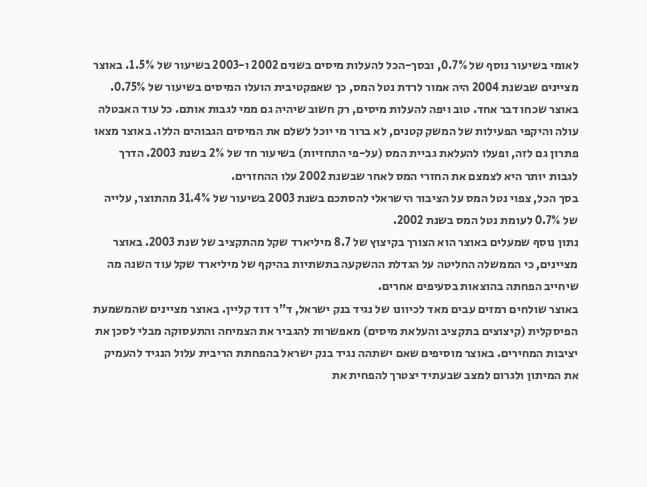לאומי בשיעור נוסף של 0.7%, ובסך-הכל להעלות מיסים בשנים 2002 ו-2003 בשיעור של 1.5%. באוצר מציינים שבשנת 2004 היה אמור לרדת נטל המס, כך שאפקטיבית הועלו המיסים בשיעור של 0.75%.
באוצר שכחו דבר אחד. טוב ויפה להעלות מיסים, רק חשוב שיהיה גם ממי לגבות אותם. כל עוד האבטלה עולה והיקפי הפעילות של המשק קטנים, לא ברור מי יוכל לשלם את המיסים הגבוהים הללו. באוצר מצאו פתרון גם לזה, ופעלו להעלאת גביית המס (על-פי התחזיות) בשיעור חד של 2% בשנת 2003. הדרך לגבות יותר היא לצמצם את החזרי המס לאחר שבשנת 2002 עלו ההחזרים.
בסך הכל, צפוי נטל המס על הציבור הישראלי להסתכם בשנת 2003 בשיעור של 31.4% מהתוצר, עלייה של 0.7% לעומת נטל המס בשנת 2002.
נתון נוסף שמעלים באוצר הוא הצורך בקיצוץ של 8.7 מיליארד שקל מהתקציב של שנת 2003. באוצר מציינים, כי הממשלה החליטה על הגדלת ההשקעה בתשתיות בהיקף של מיליארד שקל עוד השנה מה שיחייב הפחתה בהוצאות בסעיפים אחרים.
באוצר שולחים רמזים עבים מאד לכיוונו של נגיד בנק ישראל, ד"ר דוד קליין. באוצר מציינים שהמשמעת הפיסקלית (קיצוצים בתקציב והעלאת מיסים) מאפשרות להגביר את הצמיחה והתעסוקה מבלי לסכן את יציבות המחירים. באוצר מוסיפים שאם ישתהה נגיד בנק ישראל בהפחתת הריבית עלול הנגיד להעמיק את המיתון ולגרום למצב שבעתיד יצטרך להפחית את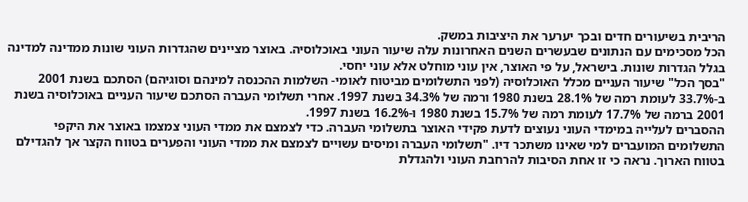הריבית בשיעורים חדים ובכך יערער את היציבות במשק.
הכל מסכימים עם הנתונים שבעשרים השנים האחרונות עלה שיעור העוני באוכלוסיה. באוצר מציינים שהגדרות העוני שונות ממדינה למדינה בגלל הגדרות שונות. בישראל, על פי האוצר, אין עוני מוחלט אלא עוני יחסי.
"בסך הכל" שיעור העניים מכלל האוכלוסיה (לפני התשלומים מביטוח לאומי- השלמות ההכנסה למינהם וסוגיהם) הסתכם בשנת 2001 ב-33.7% לעומת רמה של 28.1% בשנת 1980 ורמה של 34.3% בשנת 1997. אחרי תשלומי העברה הסתכם שיעור העניים באוכלוסיה בשנת 2001 ברמה של 17.7% לעומת רמה של 15.7% בשנת 1980 ו-16.2% בשנת 1997.
ההסברים לעלייה במימדי העוני נעוצים לדעת פקידי האוצר בתשלומי העברה. כדי לצמצם את ממדי העוני צמצמו באוצר את היקפי התשלומים המועברים למי שאינו משתכר דיו. "תשלומי העברה ומיסים עשויים לצמצם את ממדי העוני והפערים בטווח הקצר אך להגדילם בטווח הארוך. נראה כי זו אחת הסיבות להרחבת העוני ולהגדלת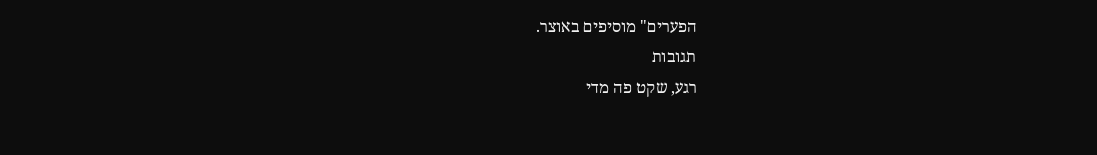הפערים" מוסיפים באוצר.
תגובות
רגע, שקט פה מדי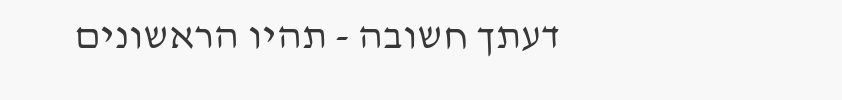דעתך חשובה - תהיו הראשונים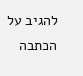להגיב על הכתבה